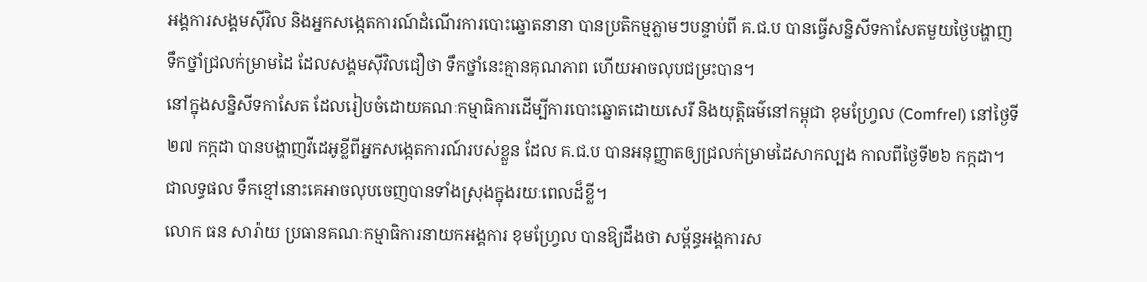អង្គការសង្គមស៊ីវិល និងអ្នកសង្កេតការណ៍ដំណើរការបោះឆ្នោតនានា បានប្រតិកម្មភ្លាមៗបន្ទាប់ពី គ.ជ.ប បានធ្វើសន្និសីទកាសែតមួយថ្ងៃបង្ហាញទឹកថ្នាំជ្រលក់ម្រាមដៃ ដែលសង្គមស៊ីវិលជឿថា ទឹកថ្នាំនេះគ្មានគុណភាព ហើយអាចលុបជម្រះបាន។
នៅក្នុងសន្និសីទកាសែត ដែលរៀបចំដោយគណៈកម្មាធិការដើម្បីការបោះឆ្នោតដោយសេរី និងយុត្តិធម៌នៅកម្ពុជា ខុមហ្វ្រែល (Comfrel) នៅថ្ងៃទី២៧ កក្កដា បានបង្ហាញវីដេអូខ្លីពីអ្នកសង្កេតការណ៍របស់ខ្លួន ដែល គ.ជ.ប បានអនុញ្ញាតឲ្យជ្រលក់ម្រាមដៃសាកល្បង កាលពីថ្ងៃទី២៦ កក្កដា។ ជាលទ្ធផល ទឹកខ្មៅនោះគេអាចលុបចេញបានទាំងស្រុងក្នុងរយៈពេលដ៏ខ្លី។
លោក ធន សារ៉ាយ ប្រធានគណៈកម្មាធិការនាយកអង្គការ ខុមហ្រ្វែល បានឱ្យដឹងថា សម្ព័ន្ធអង្គការស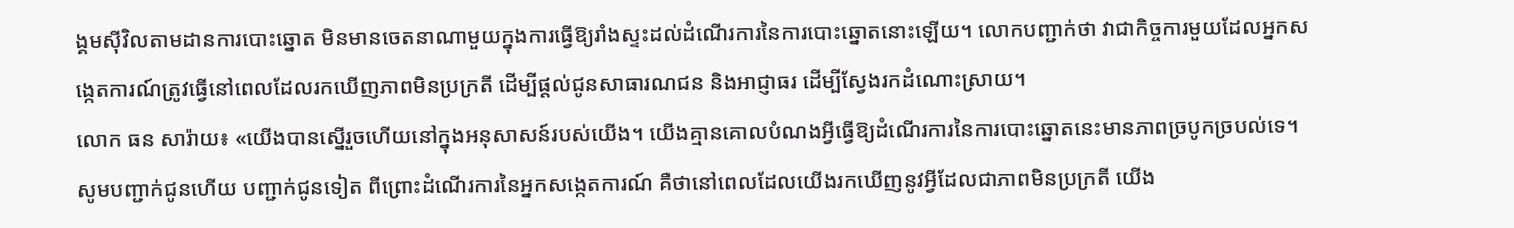ង្គមស៊ីវិលតាមដានការបោះឆ្នោត មិនមានចេតនាណាមួយក្នុងការធ្វើឱ្យរាំងស្ទះដល់ដំណើរការនៃការបោះឆ្នោតនោះឡើយ។ លោកបញ្ជាក់ថា វាជាកិច្ចការមួយដែលអ្នកសង្កេតការណ៍ត្រូវធ្វើនៅពេលដែលរកឃើញភាពមិនប្រក្រតី ដើម្បីផ្តល់ជូនសាធារណជន និងអាជ្ញាធរ ដើម្បីស្វែងរកដំណោះស្រាយ។
លោក ធន សារ៉ាយ៖ «យើងបានស្នើរួចហើយនៅក្នុងអនុសាសន៍របស់យើង។ យើងគ្មានគោលបំណងអ្វីធ្វើឱ្យដំណើរការនៃការបោះឆ្នោតនេះមានភាពច្របូកច្របល់ទេ។ សូមបញ្ជាក់ជូនហើយ បញ្ជាក់ជូនទៀត ពីព្រោះដំណើរការនៃអ្នកសង្កេតការណ៍ គឺថានៅពេលដែលយើងរកឃើញនូវអ្វីដែលជាភាពមិនប្រក្រតី យើង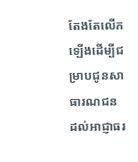តែងតែលើកឡើងដើម្បីជម្រាបជូនសាធារណជន ដល់អាជ្ញាធរ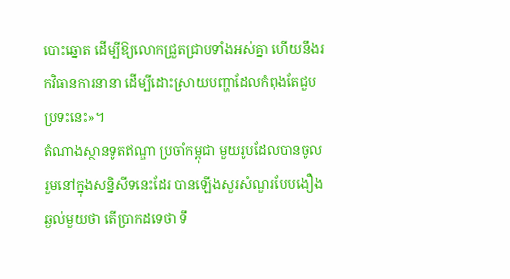បោះឆ្នោត ដើម្បីឱ្យលោកជ្រួតជ្រាបទាំងអស់គ្នា ហើយនឹងរកវិធានការនានា ដើម្បីដោះស្រាយបញ្ហាដែលកំពុងតែជួបប្រទះនេះ»។
តំណាងស្ថានទូតឥណ្ឌា ប្រចាំកម្ពុជា មួយរូបដែលបានចូលរួមនៅក្នុងសន្និសីទនេះដែរ បានឡើងសួរសំណួរបែបងឿងឆ្ងល់មួយថា តើប្រាកដទេថា ទឹ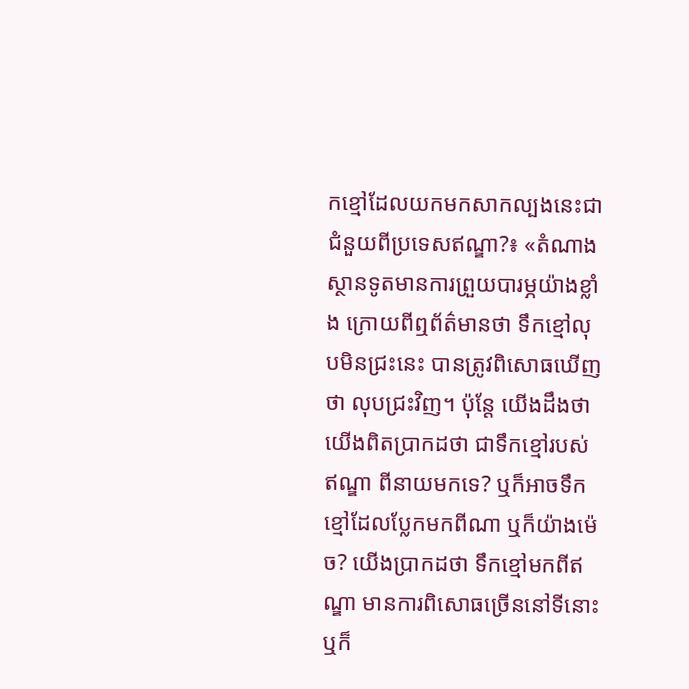កខ្មៅដែលយកមកសាកល្បងនេះជាជំនួយពីប្រទេសឥណ្ឌា?៖ «តំណាងស្ថានទូតមានការព្រួយបារម្ភយ៉ាងខ្លាំង ក្រោយពីឮព័ត៌មានថា ទឹកខ្មៅលុបមិនជ្រះនេះ បានត្រូវពិសោធឃើញថា លុបជ្រះវិញ។ ប៉ុន្តែ យើងដឹងថា យើងពិតប្រាកដថា ជាទឹកខ្មៅរបស់ឥណ្ឌា ពីនាយមកទេ? ឬក៏អាចទឹកខ្មៅដែលប្លែកមកពីណា ឬក៏យ៉ាងម៉េច? យើងប្រាកដថា ទឹកខ្មៅមកពីឥណ្ឌា មានការពិសោធច្រើននៅទីនោះ ឬក៏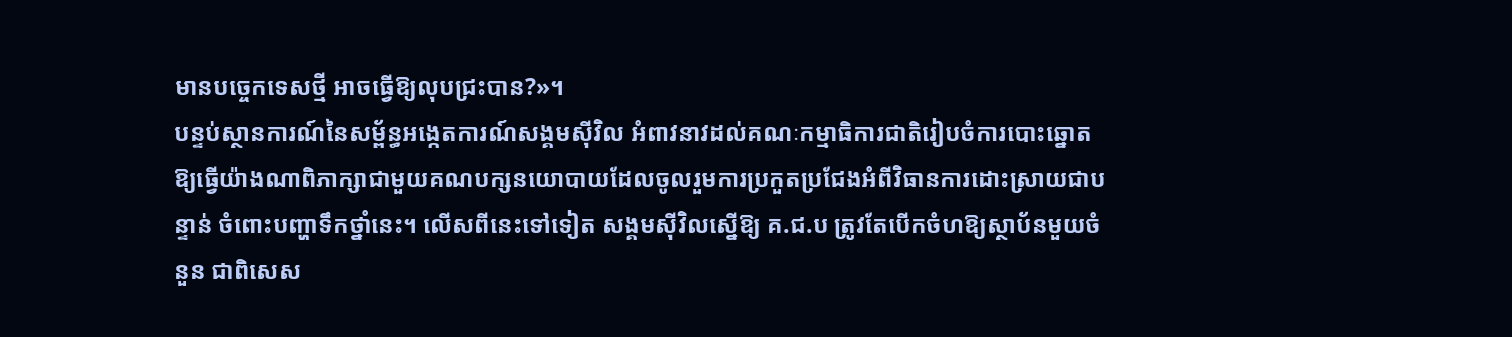មានបច្ចេកទេសថ្មី អាចធ្វើឱ្យលុបជ្រះបាន?»។
បន្ទប់ស្ថានការណ៍នៃសម្ព័ន្ធអង្កេតការណ៍សង្គមស៊ីវិល អំពាវនាវដល់គណៈកម្មាធិការជាតិរៀបចំការបោះឆ្នោត ឱ្យធ្វើយ៉ាងណាពិភាក្សាជាមួយគណបក្សនយោបាយដែលចូលរួមការប្រកួតប្រជែងអំពីវិធានការដោះស្រាយជាបន្ទាន់ ចំពោះបញ្ហាទឹកថ្នាំនេះ។ លើសពីនេះទៅទៀត សង្គមស៊ីវិលស្នើឱ្យ គ.ជ.ប ត្រូវតែបើកចំហឱ្យស្ថាប័នមួយចំនួន ជាពិសេស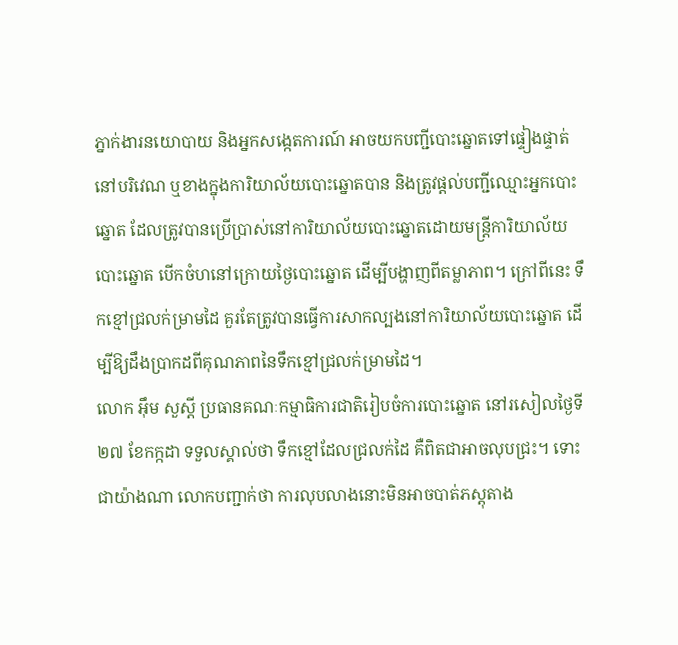ភ្នាក់ងារនយោបាយ និងអ្នកសង្កេតការណ៍ អាចយកបញ្ជីបោះឆ្នោតទៅផ្ទៀងផ្ទាត់នៅបរិវេណ ឬខាងក្នុងការិយាល័យបោះឆ្នោតបាន និងត្រូវផ្តល់បញ្ជីឈ្មោះអ្នកបោះឆ្នោត ដែលត្រូវបានប្រើប្រាស់នៅការិយាល័យបោះឆ្នោតដោយមន្ត្រីការិយាល័យបោះឆ្នោត បើកចំហនៅក្រោយថ្ងៃបោះឆ្នោត ដើម្បីបង្ហាញពីតម្លាភាព។ ក្រៅពីនេះ ទឹកខ្មៅជ្រលក់ម្រាមដៃ គួរតែត្រូវបានធ្វើការសាកល្បងនៅការិយាល័យបោះឆ្នោត ដើម្បីឱ្យដឹងប្រាកដពីគុណភាពនៃទឹកខ្មៅជ្រលក់ម្រាមដៃ។
លោក អ៊ឹម សួស្តី ប្រធានគណៈកម្មាធិការជាតិរៀបចំការបោះឆ្នោត នៅរសៀលថ្ងៃទី២៧ ខែកក្កដា ទទួលស្គាល់ថា ទឹកខ្មៅដែលជ្រលក់ដៃ គឺពិតជាអាចលុបជ្រះ។ ទោះជាយ៉ាងណា លោកបញ្ជាក់ថា ការលុបលាងនោះមិនអាចបាត់ភស្តុតាង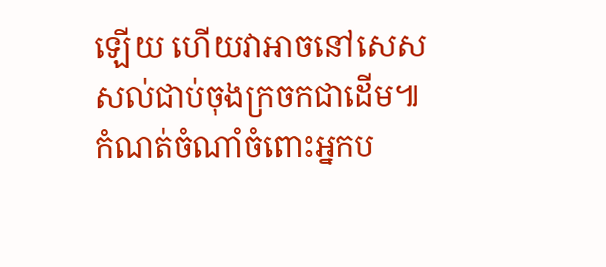ឡើយ ហើយវាអាចនៅសេសសល់ជាប់ចុងក្រចកជាដើម៕
កំណត់ចំណាំចំពោះអ្នកប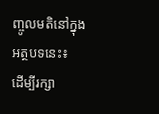ញ្ចូលមតិនៅក្នុងអត្ថបទនេះ៖
ដើម្បីរក្សា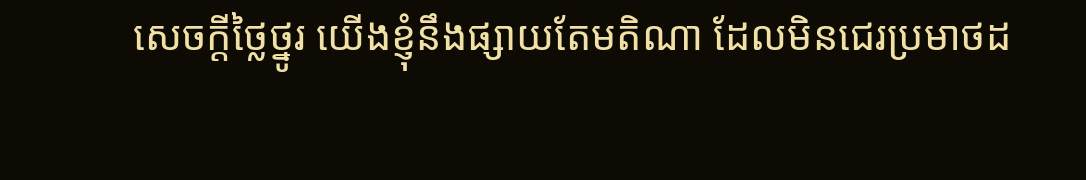សេចក្ដីថ្លៃថ្នូរ យើងខ្ញុំនឹងផ្សាយតែមតិណា ដែលមិនជេរប្រមាថដ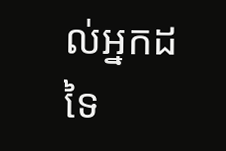ល់អ្នកដទៃ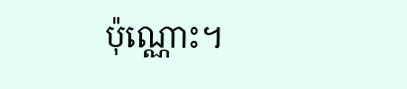ប៉ុណ្ណោះ។